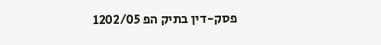פסק-דין בתיק הפ 1202/05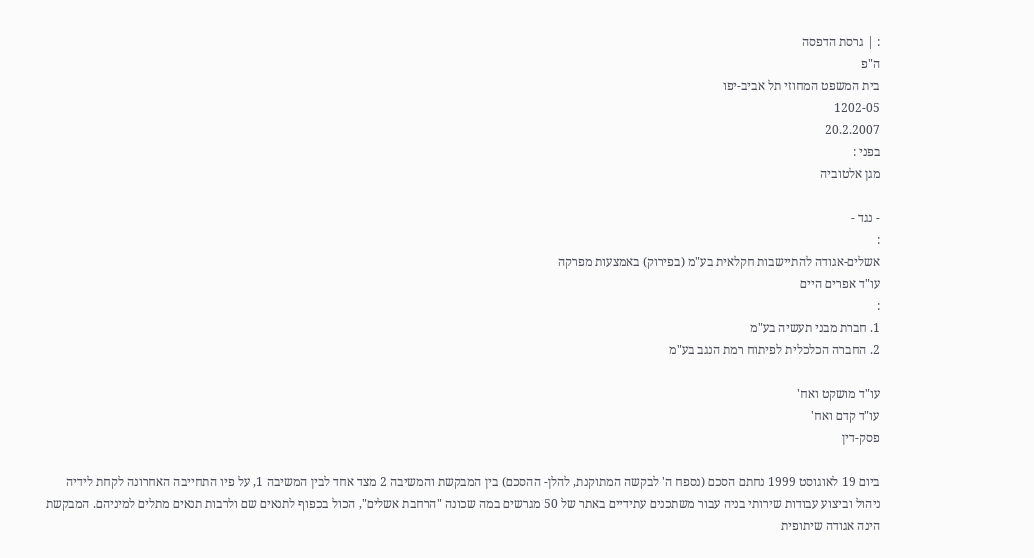: | גרסת הדפסה
ה"פ
בית המשפט המחוזי תל אביב-יפו
1202-05
20.2.2007
בפני :
מגן אלטוביה

- נגד -
:
אשלים-אגודה להתיישבות חקלאית בע"מ (בפירוק) באמצעות מפרקה
עו"ד אפרים היים
:
1. חברת מבני תעשיה בע"מ
2. החברה הכלכלית לפיתוח רמת הנגב בע"מ

עו"ד מושקט ואח'
עו"ד קדם ואח'
פסק-דין

ביום 19 לאוגוסט 1999 נחתם הסכם (נספח ה' לבקשה המתוקנת, להלן- ההסכם) בין המבקשת והמשיבה 2 מצד אחד לבין המשיבה 1, על פיו התחייבה האחרונה לקחת לידיה ניהול וביצוע עבודות שירותי בניה עבור משתכנים עתידיים באתר של 50 מגרשים במה שכונה "הרחבת אשלים", הכול בכפוף לתנאים שם ולרבות תנאים מתלים למיניהם. המבקשת הינה אגודה שיתופית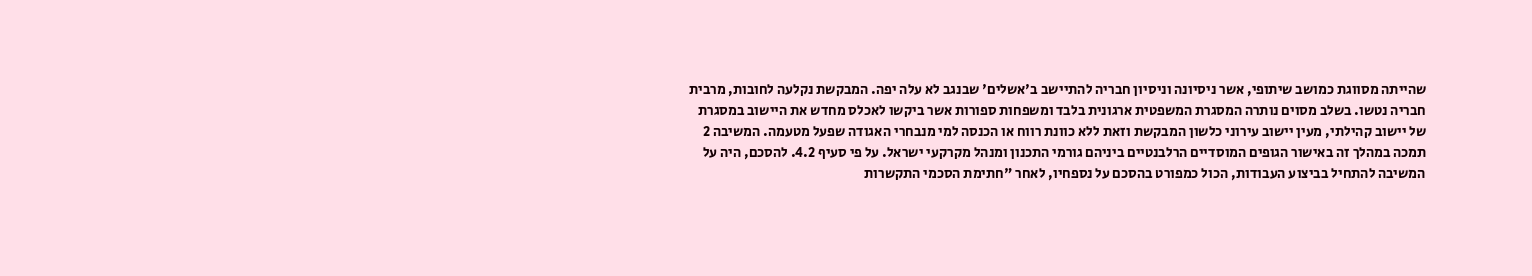שהייתה מסווגת כמושב שיתופי, אשר ניסיונה וניסיון חבריה להתיישב ב'אשלים' שבנגב לא עלה יפה. המבקשת נקלעה לחובות, מרבית חבריה נטשו. בשלב מסוים נותרה המסגרת המשפטית ארגונית בלבד ומשפחות ספורות אשר ביקשו לאכלס מחדש את היישוב במסגרת של יישוב קהילתי, מעין יישוב עירוני כלשון המבקשת וזאת ללא כוונת רווח או הכנסה למי מנבחרי האגודה שפעל מטעמה. המשיבה 2 תמכה במהלך זה באישור הגופים המוסדיים הרלבנטיים ביניהם גורמי התכנון ומנהל מקרקעי ישראל. על פי סעיף 4.2. להסכם, היה על המשיבה להתחיל בביצוע העבודות, הכול כמפורט בהסכם על נספחיו, לאחר "חתימת הסכמי התקשרות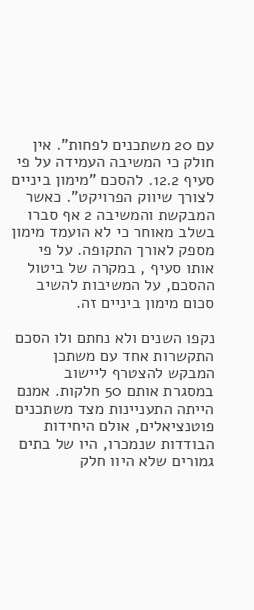עם 20 משתכנים לפחות". אין חולק כי המשיבה העמידה על פי סעיף 12.2. להסכם "מימון ביניים לצורך שיווק הפרויקט". כאשר המבקשת והמשיבה 2 אף סברו בשלב מאוחר כי לא הועמד מימון מספק לאורך התקופה. על פי אותו סעיף , במקרה של ביטול ההסכם, על המשיבות להשיב סכום מימון ביניים זה.

נקפו השנים ולא נחתם ולו הסכם התקשרות אחד עם משתכן המבקש להצטרף ליישוב במסגרת אותם 50 חלקות. אמנם הייתה התעניינות מצד משתכנים פוטנציאלים, אולם היחידות הבודדות שנמכרו, היו של בתים גמורים שלא היוו חלק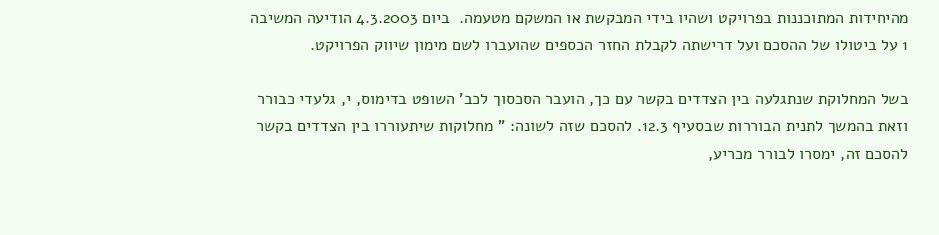מהיחידות המתוכננות בפרויקט ושהיו בידי המבקשת או המשקם מטעמה.  ביום 4.3.2003 הודיעה המשיבה 1 על ביטולו של ההסכם ועל דרישתה לקבלת החזר הכספים שהועברו לשם מימון שיווק הפרויקט.

בשל המחלוקת שנתגלעה בין הצדדים בקשר עם כך, הועבר הסכסוך לכב' השופט בדימוס, י, גלעדי כבורר וזאת בהמשך לתנית הבוררות שבסעיף 12.3. להסכם שזה לשונה: " מחלוקות שיתעוררו בין הצדדים בקשר להסכם זה, ימסרו לבורר מכריע,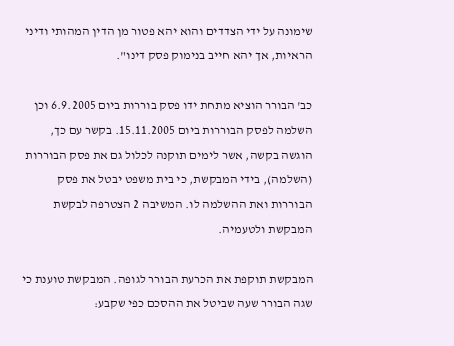שימונה על ידי הצדדים והוא יהא פטור מן הדין המהותי ודיני הראיות, אך יהא חייב בנימוק פסק דינו".

כב' הבורר הוציא מתחת ידו פסק בוררות ביום 6.9.2005 וכן השלמה לפסק הבוררות ביום 15.11.2005. בקשר עם כך, הוגשה בקשה, אשר לימים תוקנה לכלול גם את פסק הבוררות (השלמה), בידי המבקשת, כי בית משפט יבטל את פסק הבוררות ואת ההשלמה לו. המשיבה 2 הצטרפה לבקשת המבקשת ולטעמיה.

המבקשת תוקפת את הכרעת הבורר לגופה. המבקשת טוענת כי שגה הבורר שעה שביטל את ההסכם כפי שקבע: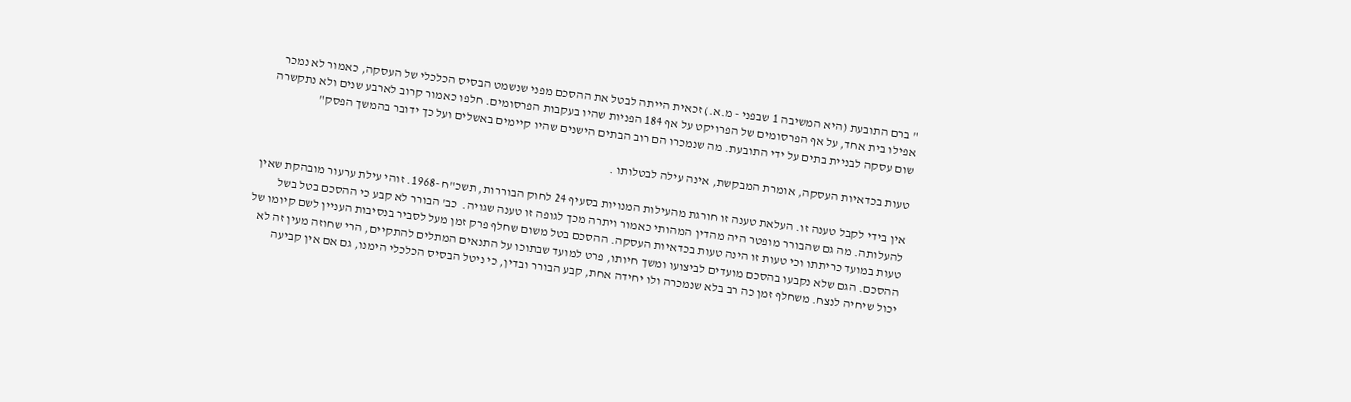" ברם התובעת (היא המשיבה 1 שבפני - מ.א.) זכאית הייתה לבטל את ההסכם מפני שנשמט הבסיס הכלכלי של העסקה, כאמור לא נמכר אפילו בית אחד, על אף הפרסומים של הפרויקט על אף 184 הפניות שהיו בעקבות הפרסומים. חלפו כאמור קרוב לארבע שנים ולא נתקשרה שום עסקה לבניית בתים על ידי התובעת. מה שנמכרו הם רוב הבתים הישנים שהיו קיימים באשלים ועל כך ידובר בהמשך הפסק"

טעות בכדאיות העסקה, אומרת המבקשת, אינה עילה לבטלותו .

אין בידי לקבל טענה זו. העלאת טענה זו חורגת מהעילות המנויות בסעיף 24 לחוק הבוררות, תשכ"ח -1968. זוהי עילת ערעור מובהקת שאין להעלותה. מה גם שהבורר מופטר היה מהדין המהותי כאמור ויתרה מכך לגופה זו טענה שגויה.  כב' הבורר לא קבע כי ההסכם בטל בשל טעות במועד כריתתו וכי טעות זו הינה טעות בכדאיות העסקה. ההסכם בטל משום שחלף פרק זמן מעל לסביר בנסיבות העניין לשם קיומו של ההסכם. הגם שלא נקבעו בהסכם מועדים לביצועו ומשך חיותו, פרט למועד שבתוכו על התנאים המתלים להתקיים, הרי שחוזה מעין זה לא יכול שיחיה לנצח. משחלף זמן כה רב בלא שנמכרה ולו יחידה אחת, קבע הבורר ובדין, כי ניטל הבסיס הכלכלי הימנו, גם אם אין קביעה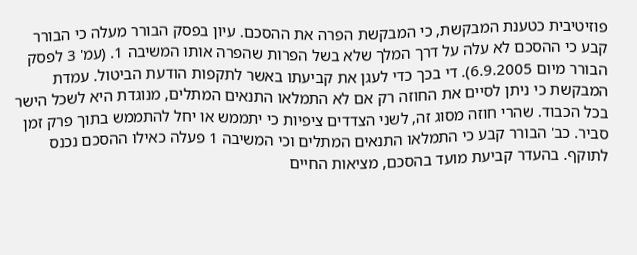פוזיטיבית כטענת המבקשת, כי המבקשת הפרה את ההסכם. עיון בפסק הבורר מעלה כי הבורר קבע כי ההסכם לא עלה על דרך המלך שלא בשל הפרות שהפרה אותו המשיבה 1. (עמ' 3 לפסק הבורר מיום 6.9.2005). די בכך כדי לעגן את קביעתו באשר לתקפות הודעת הביטול. עמדת המבקשת כי ניתן לסיים את החוזה רק אם לא התמלאו התנאים המתלים, מנוגדת היא לשכל הישר בכל הכבוד. שהרי חוזה מסוג זה, לשני הצדדים ציפיות כי יתממש או יחל להתממש בתוך פרק זמן סביר. כב' הבורר קבע כי התמלאו התנאים המתלים וכי המשיבה 1 פעלה כאילו ההסכם נכנס לתוקף. בהעדר קביעת מועד בהסכם, מציאות החיים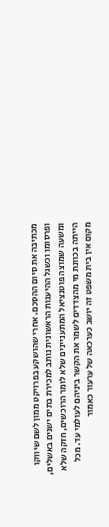מכתיבה את סיום ההסכם. אחרי שהושקע בפרויקט ממון לשם שיווקו ופרסומו וכשגל ההיענות הראשונית נותב למכירת בתים ישנים באשלים, ומשעה שמוצה פוטנציאל המתעניינים שלא לומר הרוכשים, חזקה שלא הייתה בכוונת מי מהצדדים לשמר את הקשר ביניהם לעולמי עד. מכל מקום אין בית משפט זה יושב כערכאה של ערעור כאמור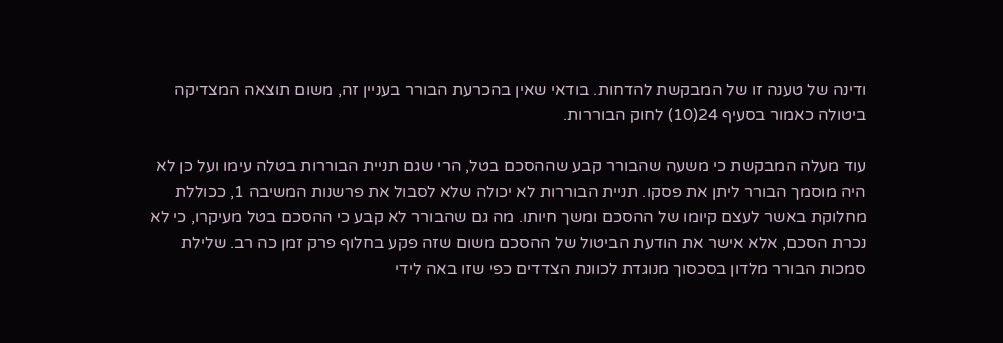ודינה של טענה זו של המבקשת להדחות. בודאי שאין בהכרעת הבורר בעניין זה, משום תוצאה המצדיקה ביטולה כאמור בסעיף 24(10) לחוק הבוררות.

עוד מעלה המבקשת כי משעה שהבורר קבע שההסכם בטל, הרי שגם תניית הבוררות בטלה עימו ועל כן לא היה מוסמך הבורר ליתן את פסקו. תניית הבוררות לא יכולה שלא לסבול את פרשנות המשיבה 1, ככוללת מחלוקת באשר לעצם קיומו של ההסכם ומשך חיותו. מה גם שהבורר לא קבע כי ההסכם בטל מעיקרו, כי לא נכרת הסכם, אלא אישר את הודעת הביטול של ההסכם משום שזה פקע בחלוף פרק זמן כה רב. שלילת סמכות הבורר מלדון בסכסוך מנוגדת לכוונת הצדדים כפי שזו באה לידי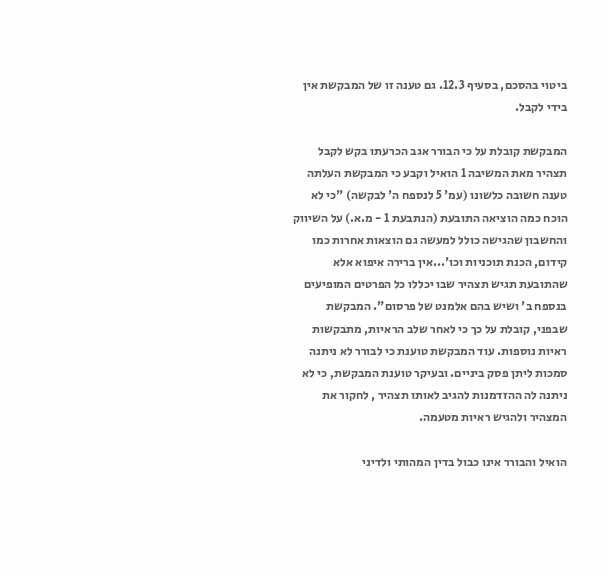ביטוי בהסכם, בסעיף 12.3. גם טענה זו של המבקשת אין בידי לקבל.

המבקשת קובלת על כי הבורר אגב הכרעתו בקש לקבל תצהיר מאת המשיבה 1 הואיל וקבע כי המבקשת העלתה טענה חשובה כלשונו (עמ' 5 לנספח ה' לבקשה) "כי לא הוכח כמה הוציאה התובעת (הנתבעת 1 - מ.א.) על השיווק והחשבון שהגישה כולל למעשה גם הוצאות אחרות כמו קידום, הכנת תוכניות וכו'...אין ברירה איפוא אלא שהתובעת תגיש תצהיר שבו יכללו כל הפרטים המופיעים בנספח ב' ושיש בהם אלמנט של פרסום". המבקשת שבפני, קובלת על כך כי לאחר שלב הראיות, מתבקשות ראיות נוספות. עוד המבקשת טוענת כי לבורר לא ניתנה סמכות ליתן פסק ביניים. ובעיקר טוענת המבקשת, כי לא ניתנה לה ההזדמנות להגיב לאותו תצהיר , לחקור את המצהיר ולהגיש ראיות מטעמה.

הואיל והבורר אינו כבול בדין המהותי ולדיני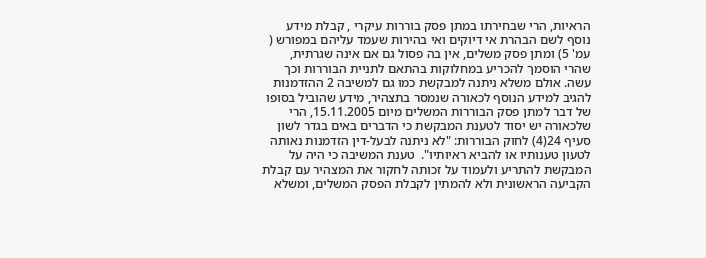הראיות, הרי שבחירתו במתן פסק בוררות עיקרי , קבלת מידע נוסף לשם הבהרת אי דיוקים ואי בהירות שעמד עליהם במפורש ( עמ' 5) ומתן פסק משלים, אין בה פסול גם אם אינה שגרתית, שהרי הוסמך להכריע במחלוקות בהתאם לתניית הבוררות וכך עשה. אולם משלא ניתנה למבקשת כמו גם למשיבה 2 ההזדמנות להגיב למידע הנוסף לכאורה שנמסר בתצהיר, מידע שהוביל בסופו של דבר למתן פסק הבוררות המשלים מיום 15.11.2005, הרי שלכאורה יש יסוד לטענת המבקשת כי הדברים באים בגדר לשון סעיף 24(4) לחוק הבוררות: "לא ניתנה לבעל-דין הזדמנות נאותה לטעון טענותיו או להביא ראיותיו".  טענת המשיבה כי היה על המבקשת להתריע ולעמוד על זכותה לחקור את המצהיר עם קבלת הקביעה הראשונית ולא להמתין לקבלת הפסק המשלים, ומשלא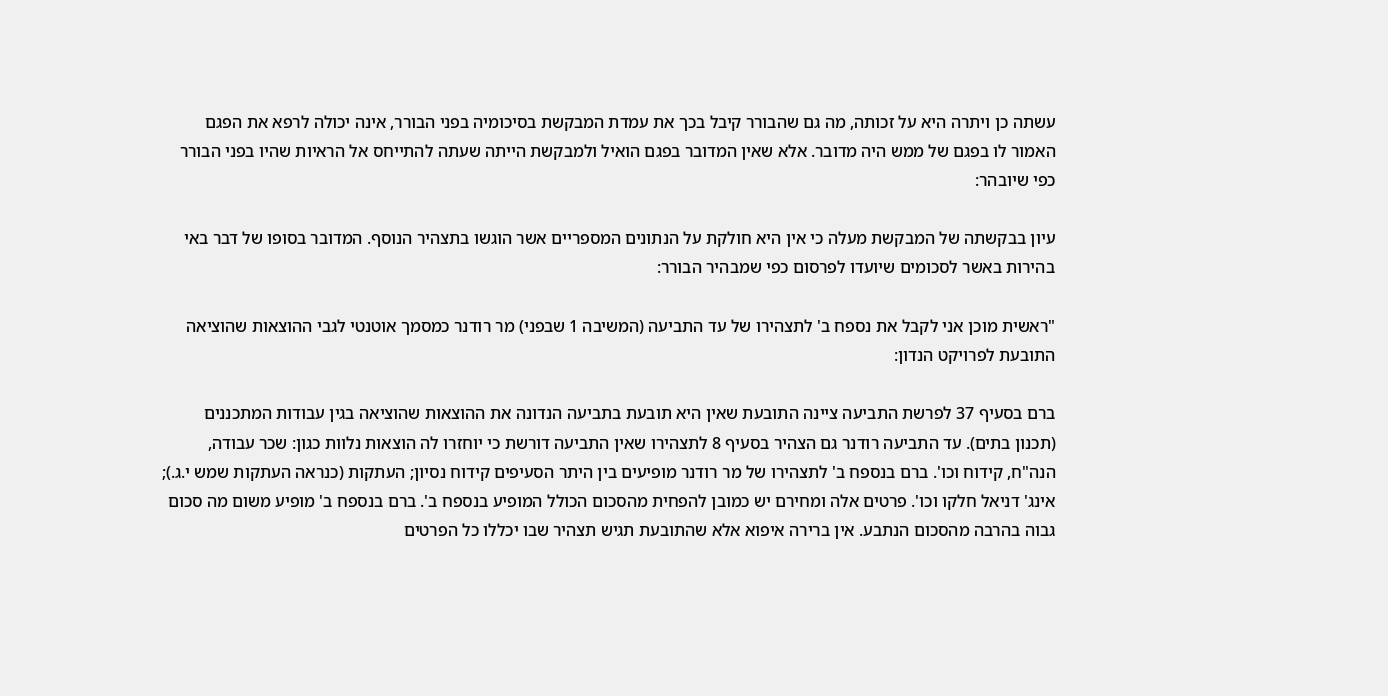עשתה כן ויתרה היא על זכותה, מה גם שהבורר קיבל בכך את עמדת המבקשת בסיכומיה בפני הבורר, אינה יכולה לרפא את הפגם האמור לו בפגם של ממש היה מדובר. אלא שאין המדובר בפגם הואיל ולמבקשת הייתה שעתה להתייחס אל הראיות שהיו בפני הבורר כפי שיובהר:

עיון בבקשתה של המבקשת מעלה כי אין היא חולקת על הנתונים המספריים אשר הוגשו בתצהיר הנוסף. המדובר בסופו של דבר באי בהירות באשר לסכומים שיועדו לפרסום כפי שמבהיר הבורר:

"ראשית מוכן אני לקבל את נספח ב' לתצהירו של עד התביעה (המשיבה 1 שבפני) מר רודנר כמסמך אוטנטי לגבי ההוצאות שהוציאה התובעת לפרויקט הנדון:

ברם בסעיף 37 לפרשת התביעה ציינה התובעת שאין היא תובעת בתביעה הנדונה את ההוצאות שהוציאה בגין עבודות המתכננים (תכנון בתים). עד התביעה רודנר גם הצהיר בסעיף 8 לתצהירו שאין התביעה דורשת כי יוחזרו לה הוצאות נלוות כגון: שכר עבודה, הנה"ח, קידוח וכו'. ברם בנספח ב' לתצהירו של מר רודנר מופיעים בין היתר הסעיפים קידוח נסיון; העתקות (כנראה העתקות שמש י.ג.); אינג' דניאל חלקו וכו'. פרטים אלה ומחירם יש כמובן להפחית מהסכום הכולל המופיע בנספח ב'. ברם בנספח ב' מופיע משום מה סכום גבוה בהרבה מהסכום הנתבע. אין ברירה איפוא אלא שהתובעת תגיש תצהיר שבו יכללו כל הפרטים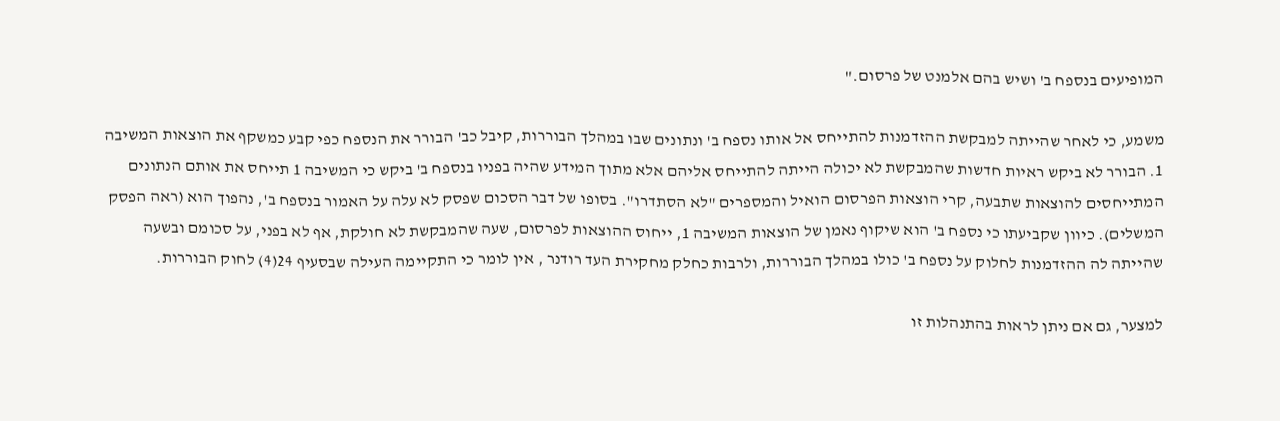המופיעים בנספח ב' ושיש בהם אלמנט של פרסום."

משמע, כי לאחר שהייתה למבקשת ההזדמנות להתייחס אל אותו נספח ב' ונתונים שבו במהלך הבוררות, קיבל כב' הבורר את הנספח כפי קבע כמשקף את הוצאות המשיבה 1. הבורר לא ביקש ראיות חדשות שהמבקשת לא יכולה הייתה להתייחס אליהם אלא מתוך המידע שהיה בפניו בנספח ב' ביקש כי המשיבה 1 תייחס את אותם הנתונים המתייחסים להוצאות שתבעה, קרי הוצאות הפרסום הואיל והמספרים "לא הסתדרו". בסופו של דבר הסכום שפסק לא עלה על האמור בנספח ב', נהפוך הוא (ראה הפסק המשלים). כיוון שקביעתו כי נספח ב' הוא שיקוף נאמן של הוצאות המשיבה 1, ייחוס ההוצאות לפרסום, שעה שהמבקשת לא חולקת, אף לא בפני, על סכומם ובשעה שהייתה לה ההזדמנות לחלוק על נספח ב' כולו במהלך הבוררות, ולרבות כחלק מחקירת העד רודנר , אין לומר כי התקיימה העילה שבסעיף 24(4) לחוק הבוררות.

למצער, גם אם ניתן לראות בהתנהלות זו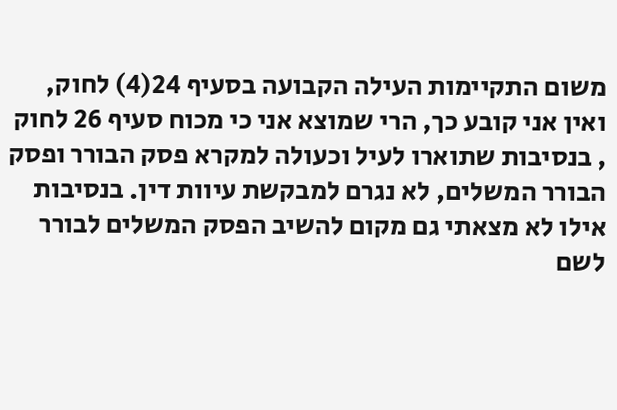משום התקיימות העילה הקבועה בסעיף 24(4) לחוק,  ואין אני קובע כך, הרי שמוצא אני כי מכוח סעיף 26 לחוק , בנסיבות שתוארו לעיל וכעולה למקרא פסק הבורר ופסק הבורר המשלים, לא נגרם למבקשת עיוות דין. בנסיבות אילו לא מצאתי גם מקום להשיב הפסק המשלים לבורר לשם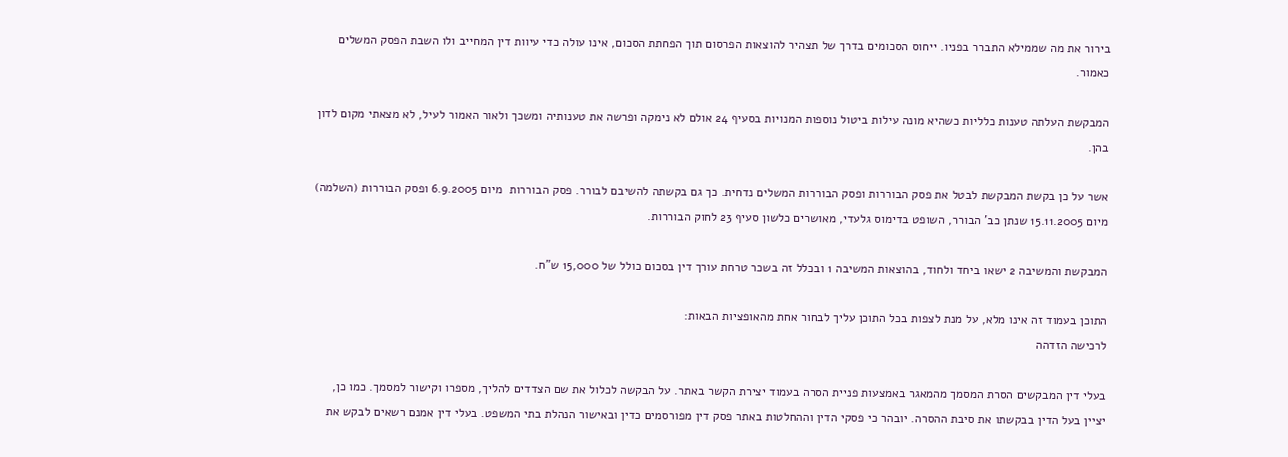בירור את מה שממילא התברר בפניו. ייחוס הסכומים בדרך של תצהיר להוצאות הפרסום תוך הפחתת הסכום, אינו עולה כדי עיוות דין המחייב ולו השבת הפסק המשלים כאמור.

המבקשת העלתה טענות כלליות כשהיא מונה עילות ביטול נוספות המנויות בסעיף 24 אולם לא נימקה ופרשה את טענותיה ומשכך ולאור האמור לעיל, לא מצאתי מקום לדון בהן.

אשר על כן בקשת המבקשת לבטל את פסק הבוררות ופסק הבוררות המשלים נדחית. כך גם בקשתה להשיבם לבורר. פסק הבוררות  מיום 6.9.2005 ופסק הבוררות (השלמה) מיום 15.11.2005 שנתן כב' הבורר, השופט בדימוס גלעדי, מאושרים כלשון סעיף 23 לחוק הבוררות.

המבקשת והמשיבה 2 ישאו ביחד ולחוד, בהוצאות המשיבה 1 ובכלל זה בשכר טרחת עורך דין בסכום כולל של 15,000 ש"ח.

התוכן בעמוד זה אינו מלא, על מנת לצפות בכל התוכן עליך לבחור אחת מהאופציות הבאות:
לרכישה הזדהה

בעלי דין המבקשים הסרת המסמך מהמאגר באמצעות פניית הסרה בעמוד יצירת הקשר באתר. על הבקשה לכלול את שם הצדדים להליך, מספרו וקישור למסמך. כמו כן, יציין בעל הדין בבקשתו את סיבת ההסרה. יובהר כי פסקי הדין וההחלטות באתר פסק דין מפורסמים כדין ובאישור הנהלת בתי המשפט. בעלי דין אמנם רשאים לבקש את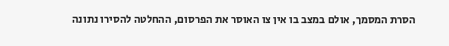הסרת המסמך, אולם במצב בו אין צו האוסר את הפרסום, ההחלטה להסירו נתונה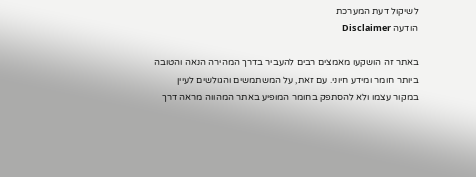לשיקול דעת המערכת
הודעה Disclaimer

באתר זה הושקעו מאמצים רבים להעביר בדרך המהירה הנאה והטובה ביותר חומר ומידע חיוני. עם זאת, על המשתמשים והגולשים לעיין במקור עצמו ולא להסתפק בחומר המופיע באתר המהווה מראה דרך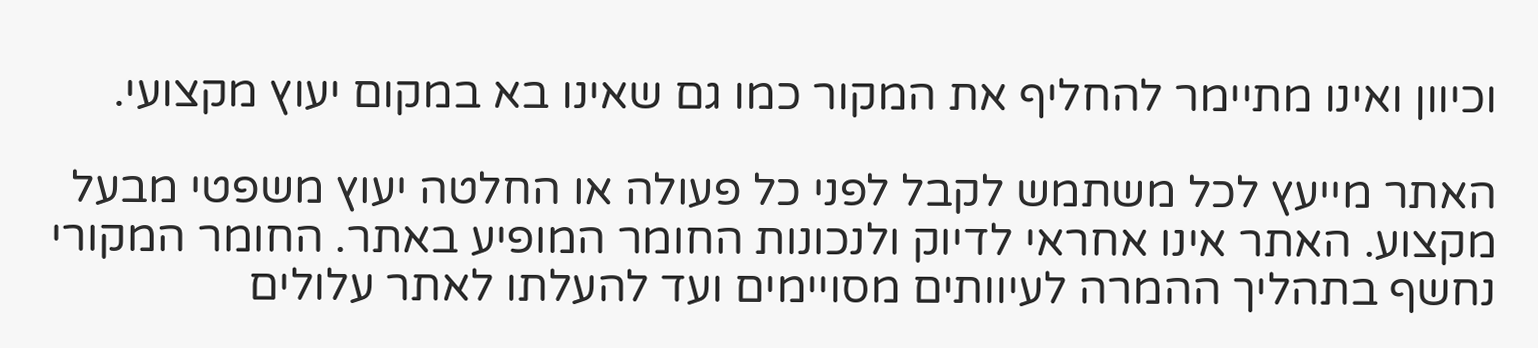וכיוון ואינו מתיימר להחליף את המקור כמו גם שאינו בא במקום יעוץ מקצועי.

האתר מייעץ לכל משתמש לקבל לפני כל פעולה או החלטה יעוץ משפטי מבעל מקצוע. האתר אינו אחראי לדיוק ולנכונות החומר המופיע באתר. החומר המקורי נחשף בתהליך ההמרה לעיוותים מסויימים ועד להעלתו לאתר עלולים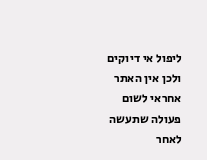ליפול אי דיוקים ולכן אין האתר אחראי לשום פעולה שתעשה לאחר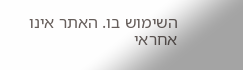השימוש בו. האתר אינו אחראי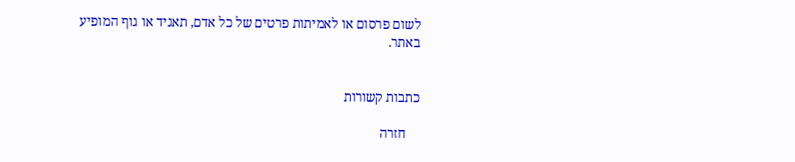לשום פרסום או לאמיתות פרטים של כל אדם, תאגיד או גוף המופיע באתר.


כתבות קשורות

    חזרה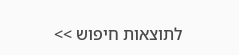לתוצאות חיפוש >>